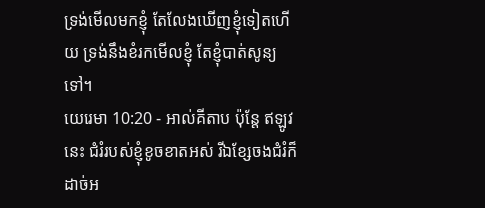ទ្រង់មើលមកខ្ញុំ តែលែងឃើញខ្ញុំទៀតហើយ ទ្រង់នឹងខំរកមើលខ្ញុំ តែខ្ញុំបាត់សូន្យទៅ។
យេរេមា 10:20 - អាល់គីតាប ប៉ុន្តែ ឥឡូវនេះ ជំរំរបស់ខ្ញុំខូចខាតអស់ រីឯខ្សែចងជំរំក៏ដាច់អ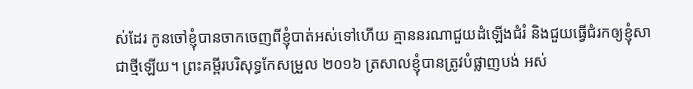ស់ដែរ កូនចៅខ្ញុំបានចាកចេញពីខ្ញុំបាត់អស់ទៅហើយ គ្មាននរណាជួយដំឡើងជំរំ និងជួយធ្វើជំរកឲ្យខ្ញុំសាជាថ្មីឡើយ។ ព្រះគម្ពីរបរិសុទ្ធកែសម្រួល ២០១៦ ត្រសាលខ្ញុំបានត្រូវបំផ្លាញបង់ អស់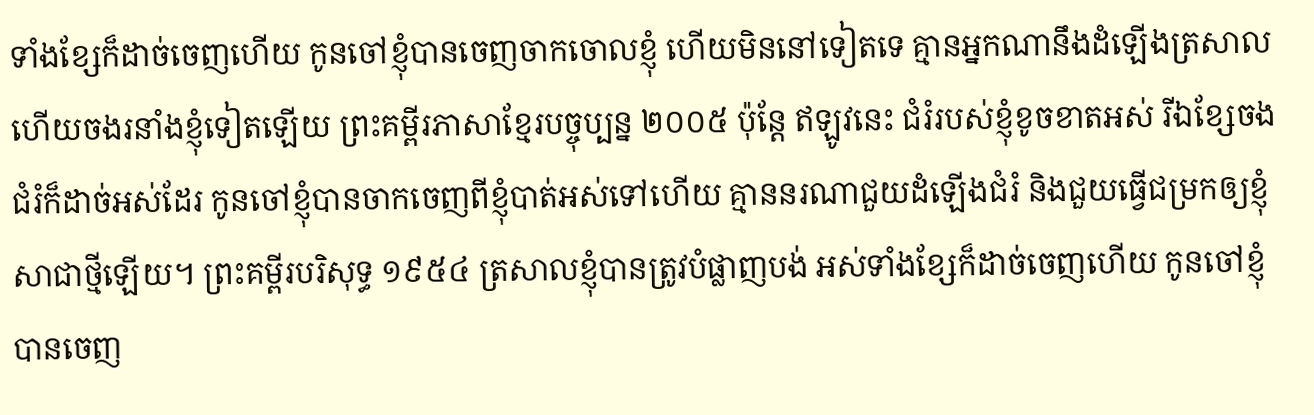ទាំងខ្សែក៏ដាច់ចេញហើយ កូនចៅខ្ញុំបានចេញចាកចោលខ្ញុំ ហើយមិននៅទៀតទេ គ្មានអ្នកណានឹងដំឡើងត្រសាល ហើយចងរនាំងខ្ញុំទៀតឡើយ ព្រះគម្ពីរភាសាខ្មែរបច្ចុប្បន្ន ២០០៥ ប៉ុន្តែ ឥឡូវនេះ ជំរំរបស់ខ្ញុំខូចខាតអស់ រីឯខ្សែចងជំរំក៏ដាច់អស់ដែរ កូនចៅខ្ញុំបានចាកចេញពីខ្ញុំបាត់អស់ទៅហើយ គ្មាននរណាជួយដំឡើងជំរំ និងជួយធ្វើជម្រកឲ្យខ្ញុំសាជាថ្មីឡើយ។ ព្រះគម្ពីរបរិសុទ្ធ ១៩៥៤ ត្រសាលខ្ញុំបានត្រូវបំផ្លាញបង់ អស់ទាំងខ្សែក៏ដាច់ចេញហើយ កូនចៅខ្ញុំបានចេញ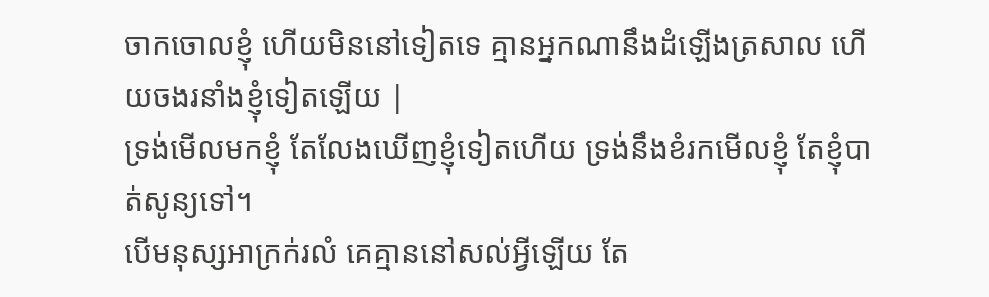ចាកចោលខ្ញុំ ហើយមិននៅទៀតទេ គ្មានអ្នកណានឹងដំឡើងត្រសាល ហើយចងរនាំងខ្ញុំទៀតឡើយ |
ទ្រង់មើលមកខ្ញុំ តែលែងឃើញខ្ញុំទៀតហើយ ទ្រង់នឹងខំរកមើលខ្ញុំ តែខ្ញុំបាត់សូន្យទៅ។
បើមនុស្សអាក្រក់រលំ គេគ្មាននៅសល់អ្វីឡើយ តែ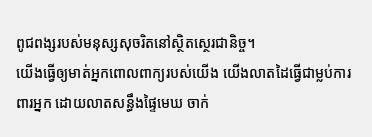ពូជពង្សរបស់មនុស្សសុចរិតនៅស្ថិតស្ថេរជានិច្ច។
យើងធ្វើឲ្យមាត់អ្នកពោលពាក្យរបស់យើង យើងលាតដៃធ្វើជាម្លប់ការពារអ្នក ដោយលាតសន្ធឹងផ្ទៃមេឃ ចាក់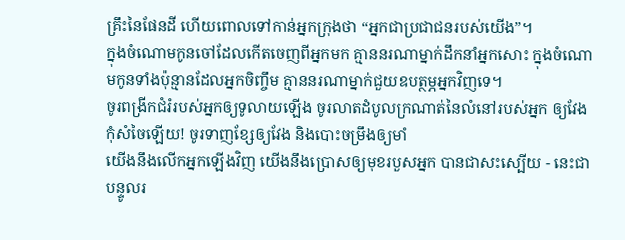គ្រឹះនៃផែនដី ហើយពោលទៅកាន់អ្នកក្រុងថា “អ្នកជាប្រជាជនរបស់យើង”។
ក្នុងចំណោមកូនចៅដែលកើតចេញពីអ្នកមក គ្មាននរណាម្នាក់ដឹកនាំអ្នកសោះ ក្នុងចំណោមកូនទាំងប៉ុន្មានដែលអ្នកចិញ្ចឹម គ្មាននរណាម្នាក់ជួយឧបត្ថម្ភអ្នកវិញទេ។
ចូរពង្រីកជំរំរបស់អ្នកឲ្យទូលាយឡើង ចូរលាតដំបូលក្រណាត់នៃលំនៅរបស់អ្នក ឲ្យវែងកុំសំចៃឡើយ! ចូរទាញខ្សែឲ្យវែង និងបោះចម្រឹងឲ្យមាំ
យើងនឹងលើកអ្នកឡើងវិញ យើងនឹងប្រោសឲ្យមុខរបួសអ្នក បានជាសះស្បើយ - នេះជាបន្ទូលរ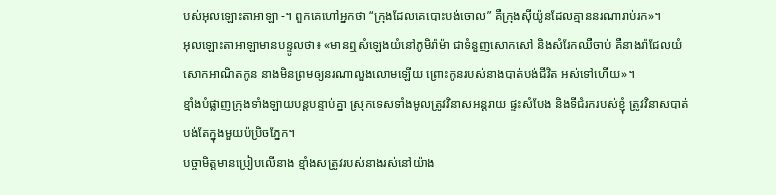បស់អុលឡោះតាអាឡា -។ ពួកគេហៅអ្នកថា “ក្រុងដែលគេបោះបង់ចោល” គឺក្រុងស៊ីយ៉ូនដែលគ្មាននរណារាប់រក»។
អុលឡោះតាអាឡាមានបន្ទូលថា៖ «មានឮសំឡេងយំនៅភូមិរ៉ាម៉ា ជាទំនួញសោកសៅ និងសំរែកឈឺចាប់ គឺនាងរ៉ាជែលយំសោកអាណិតកូន នាងមិនព្រមឲ្យនរណាលួងលោមឡើយ ព្រោះកូនរបស់នាងបាត់បង់ជីវិត អស់ទៅហើយ»។
ខ្មាំងបំផ្លាញក្រុងទាំងឡាយបន្តបន្ទាប់គ្នា ស្រុកទេសទាំងមូលត្រូវវិនាសអន្តរាយ ផ្ទះសំបែង និងទីជំរករបស់ខ្ញុំ ត្រូវវិនាសបាត់បង់តែក្នុងមួយប៉ប្រិចភ្នែក។
បច្ចាមិត្តមានប្រៀបលើនាង ខ្មាំងសត្រូវរបស់នាងរស់នៅយ៉ាង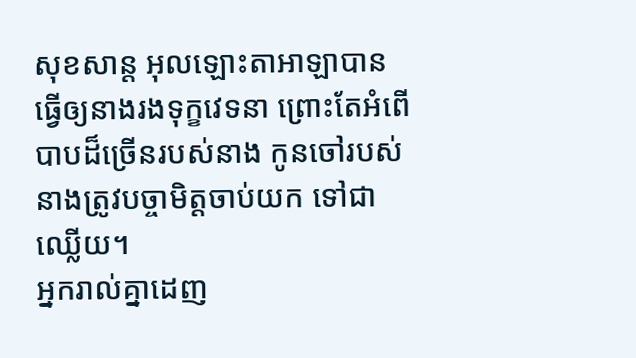សុខសាន្ត អុលឡោះតាអាឡាបានធ្វើឲ្យនាងរងទុក្ខវេទនា ព្រោះតែអំពើបាបដ៏ច្រើនរបស់នាង កូនចៅរបស់នាងត្រូវបច្ចាមិត្តចាប់យក ទៅជាឈ្លើយ។
អ្នករាល់គ្នាដេញ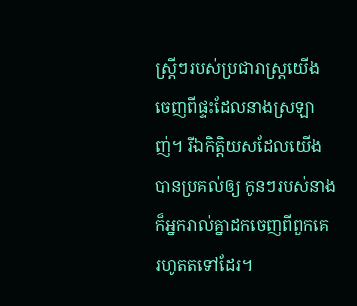ស្ត្រីៗរបស់ប្រជារាស្ត្រយើង ចេញពីផ្ទះដែលនាងស្រឡាញ់។ រីឯកិត្តិយសដែលយើងបានប្រគល់ឲ្យ កូនៗរបស់នាង ក៏អ្នករាល់គ្នាដកចេញពីពួកគេ រហូតតទៅដែរ។